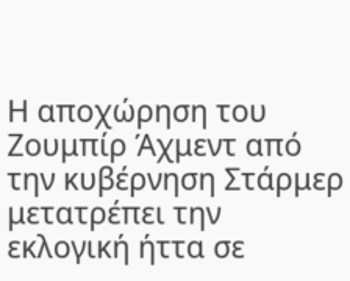Η αποχώρηση του Ζουμπίρ Άχμεντ από την κυβέρνηση Στάρμερ μετατρέπει την εκλογική ήττα σε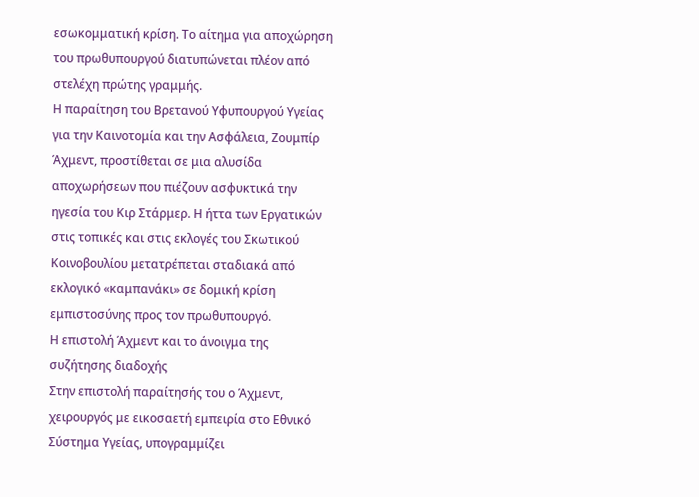εσωκομματική κρίση. Το αίτημα για αποχώρηση του πρωθυπουργού διατυπώνεται πλέον από στελέχη πρώτης γραμμής.
Η παραίτηση του Βρετανού Υφυπουργού Υγείας για την Καινοτομία και την Ασφάλεια, Ζουμπίρ Άχμεντ, προστίθεται σε μια αλυσίδα αποχωρήσεων που πιέζουν ασφυκτικά την ηγεσία του Κιρ Στάρμερ. Η ήττα των Εργατικών στις τοπικές και στις εκλογές του Σκωτικού Κοινοβουλίου μετατρέπεται σταδιακά από εκλογικό «καμπανάκι» σε δομική κρίση εμπιστοσύνης προς τον πρωθυπουργό.
Η επιστολή Άχμεντ και το άνοιγμα της συζήτησης διαδοχής
Στην επιστολή παραίτησής του ο Άχμεντ, χειρουργός με εικοσαετή εμπειρία στο Εθνικό Σύστημα Υγείας, υπογραμμίζει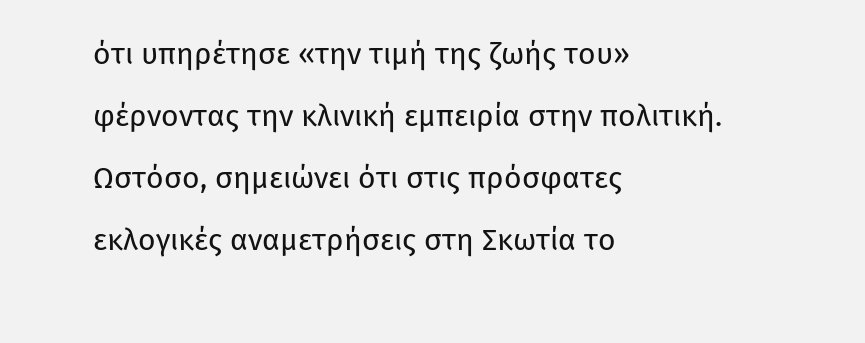ότι υπηρέτησε «την τιμή της ζωής του» φέρνοντας την κλινική εμπειρία στην πολιτική. Ωστόσο, σημειώνει ότι στις πρόσφατες εκλογικές αναμετρήσεις στη Σκωτία το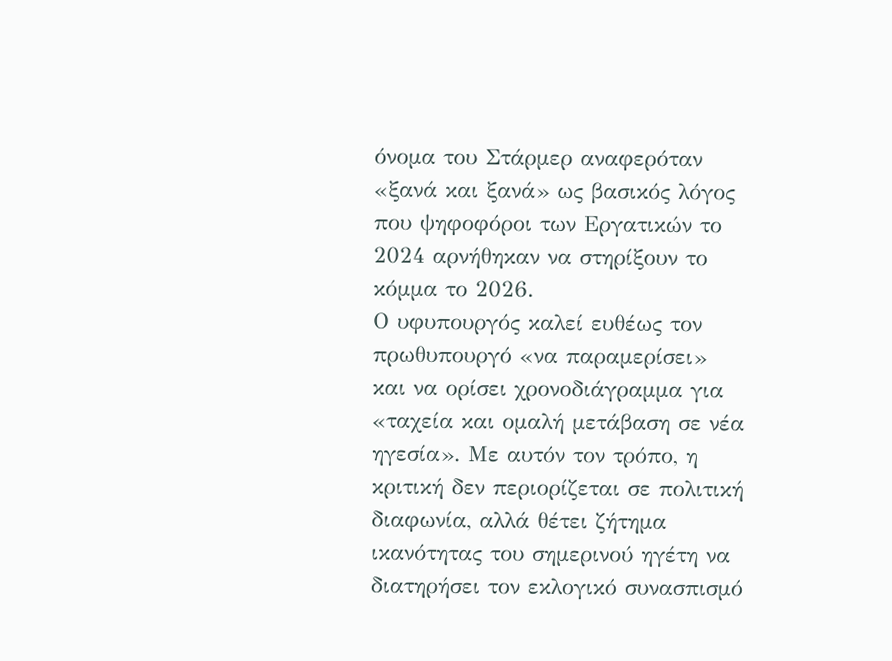όνομα του Στάρμερ αναφερόταν «ξανά και ξανά» ως βασικός λόγος που ψηφοφόροι των Εργατικών το 2024 αρνήθηκαν να στηρίξουν το κόμμα το 2026.
Ο υφυπουργός καλεί ευθέως τον πρωθυπουργό «να παραμερίσει» και να ορίσει χρονοδιάγραμμα για «ταχεία και ομαλή μετάβαση σε νέα ηγεσία». Με αυτόν τον τρόπο, η κριτική δεν περιορίζεται σε πολιτική διαφωνία, αλλά θέτει ζήτημα ικανότητας του σημερινού ηγέτη να διατηρήσει τον εκλογικό συνασπισμό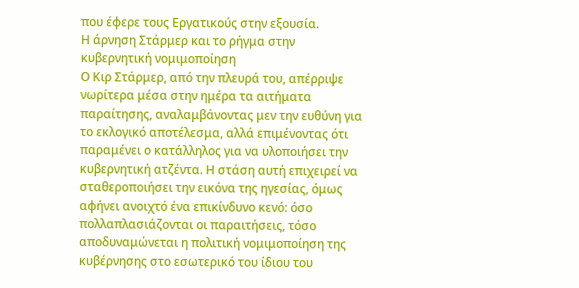που έφερε τους Εργατικούς στην εξουσία.
Η άρνηση Στάρμερ και το ρήγμα στην κυβερνητική νομιμοποίηση
Ο Κιρ Στάρμερ, από την πλευρά του, απέρριψε νωρίτερα μέσα στην ημέρα τα αιτήματα παραίτησης, αναλαμβάνοντας μεν την ευθύνη για το εκλογικό αποτέλεσμα, αλλά επιμένοντας ότι παραμένει ο κατάλληλος για να υλοποιήσει την κυβερνητική ατζέντα. Η στάση αυτή επιχειρεί να σταθεροποιήσει την εικόνα της ηγεσίας, όμως αφήνει ανοιχτό ένα επικίνδυνο κενό: όσο πολλαπλασιάζονται οι παραιτήσεις, τόσο αποδυναμώνεται η πολιτική νομιμοποίηση της κυβέρνησης στο εσωτερικό του ίδιου του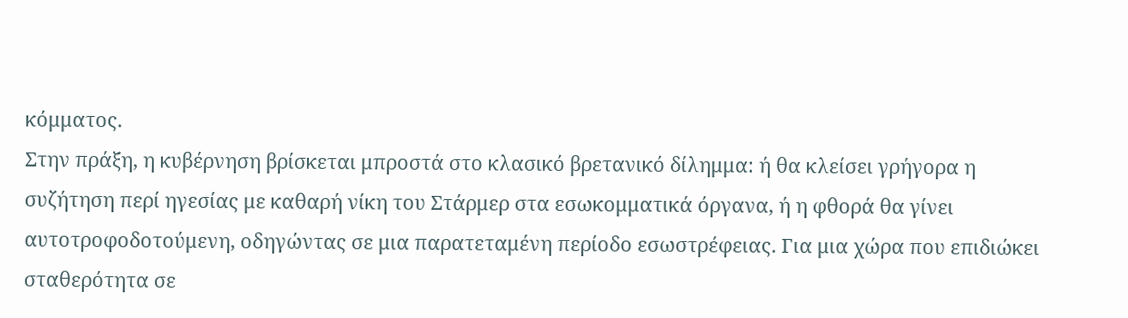κόμματος.
Στην πράξη, η κυβέρνηση βρίσκεται μπροστά στο κλασικό βρετανικό δίλημμα: ή θα κλείσει γρήγορα η συζήτηση περί ηγεσίας με καθαρή νίκη του Στάρμερ στα εσωκομματικά όργανα, ή η φθορά θα γίνει αυτοτροφοδοτούμενη, οδηγώντας σε μια παρατεταμένη περίοδο εσωστρέφειας. Για μια χώρα που επιδιώκει σταθερότητα σε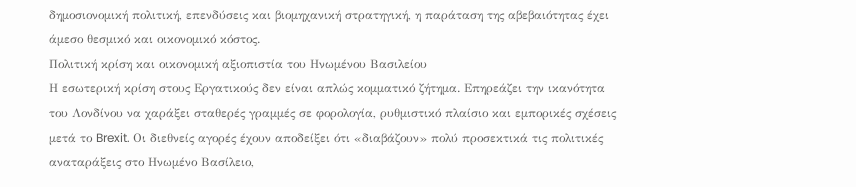δημοσιονομική πολιτική, επενδύσεις και βιομηχανική στρατηγική, η παράταση της αβεβαιότητας έχει άμεσο θεσμικό και οικονομικό κόστος.
Πολιτική κρίση και οικονομική αξιοπιστία του Ηνωμένου Βασιλείου
Η εσωτερική κρίση στους Εργατικούς δεν είναι απλώς κομματικό ζήτημα. Επηρεάζει την ικανότητα του Λονδίνου να χαράξει σταθερές γραμμές σε φορολογία, ρυθμιστικό πλαίσιο και εμπορικές σχέσεις μετά το Brexit. Οι διεθνείς αγορές έχουν αποδείξει ότι «διαβάζουν» πολύ προσεκτικά τις πολιτικές αναταράξεις στο Ηνωμένο Βασίλειο,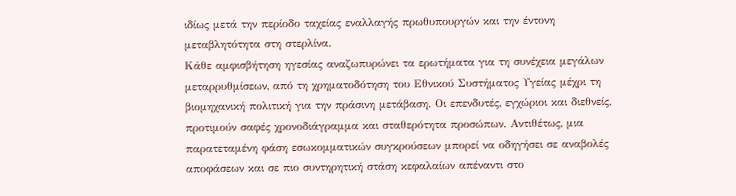ιδίως μετά την περίοδο ταχείας εναλλαγής πρωθυπουργών και την έντονη μεταβλητότητα στη στερλίνα.
Κάθε αμφισβήτηση ηγεσίας αναζωπυρώνει τα ερωτήματα για τη συνέχεια μεγάλων μεταρρυθμίσεων, από τη χρηματοδότηση του Εθνικού Συστήματος Υγείας μέχρι τη βιομηχανική πολιτική για την πράσινη μετάβαση. Οι επενδυτές, εγχώριοι και διεθνείς, προτιμούν σαφές χρονοδιάγραμμα και σταθερότητα προσώπων. Αντιθέτως, μια παρατεταμένη φάση εσωκομματικών συγκρούσεων μπορεί να οδηγήσει σε αναβολές αποφάσεων και σε πιο συντηρητική στάση κεφαλαίων απέναντι στο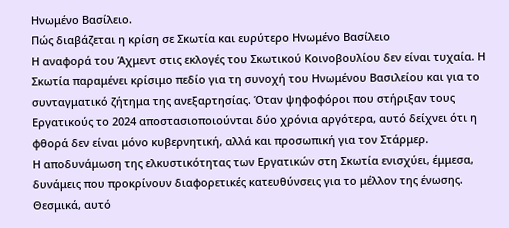Ηνωμένο Βασίλειο.
Πώς διαβάζεται η κρίση σε Σκωτία και ευρύτερο Ηνωμένο Βασίλειο
Η αναφορά του Άχμεντ στις εκλογές του Σκωτικού Κοινοβουλίου δεν είναι τυχαία. Η Σκωτία παραμένει κρίσιμο πεδίο για τη συνοχή του Ηνωμένου Βασιλείου και για το συνταγματικό ζήτημα της ανεξαρτησίας. Όταν ψηφοφόροι που στήριξαν τους Εργατικούς το 2024 αποστασιοποιούνται δύο χρόνια αργότερα, αυτό δείχνει ότι η φθορά δεν είναι μόνο κυβερνητική, αλλά και προσωπική για τον Στάρμερ.
Η αποδυνάμωση της ελκυστικότητας των Εργατικών στη Σκωτία ενισχύει, έμμεσα, δυνάμεις που προκρίνουν διαφορετικές κατευθύνσεις για το μέλλον της ένωσης. Θεσμικά, αυτό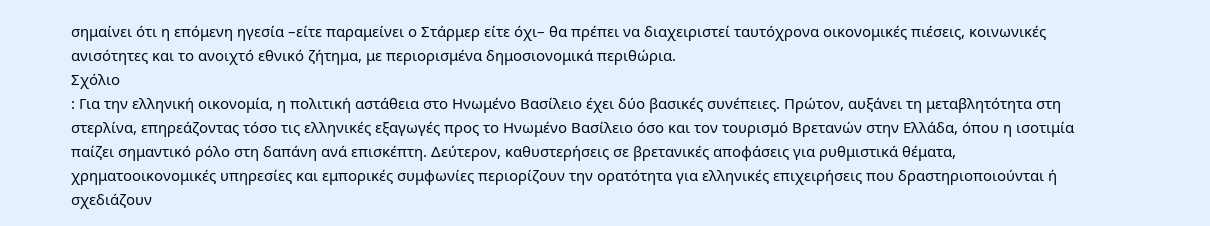σημαίνει ότι η επόμενη ηγεσία –είτε παραμείνει ο Στάρμερ είτε όχι– θα πρέπει να διαχειριστεί ταυτόχρονα οικονομικές πιέσεις, κοινωνικές ανισότητες και το ανοιχτό εθνικό ζήτημα, με περιορισμένα δημοσιονομικά περιθώρια.
Σχόλιο
: Για την ελληνική οικονομία, η πολιτική αστάθεια στο Ηνωμένο Βασίλειο έχει δύο βασικές συνέπειες. Πρώτον, αυξάνει τη μεταβλητότητα στη στερλίνα, επηρεάζοντας τόσο τις ελληνικές εξαγωγές προς το Ηνωμένο Βασίλειο όσο και τον τουρισμό Βρετανών στην Ελλάδα, όπου η ισοτιμία παίζει σημαντικό ρόλο στη δαπάνη ανά επισκέπτη. Δεύτερον, καθυστερήσεις σε βρετανικές αποφάσεις για ρυθμιστικά θέματα, χρηματοοικονομικές υπηρεσίες και εμπορικές συμφωνίες περιορίζουν την ορατότητα για ελληνικές επιχειρήσεις που δραστηριοποιούνται ή σχεδιάζουν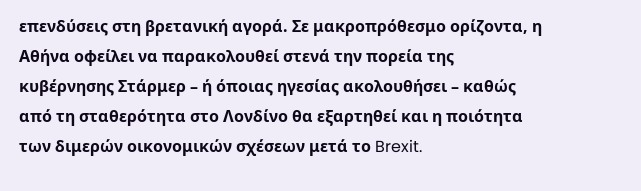επενδύσεις στη βρετανική αγορά. Σε μακροπρόθεσμο ορίζοντα, η Αθήνα οφείλει να παρακολουθεί στενά την πορεία της κυβέρνησης Στάρμερ – ή όποιας ηγεσίας ακολουθήσει – καθώς από τη σταθερότητα στο Λονδίνο θα εξαρτηθεί και η ποιότητα των διμερών οικονομικών σχέσεων μετά το Brexit.